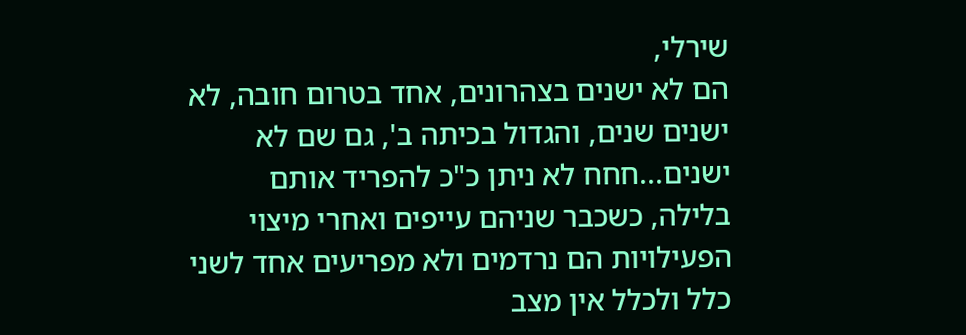שירלי,
הם לא ישנים בצהרונים, אחד בטרום חובה, לא ישנים שנים, והגדול בכיתה ב', גם שם לא ישנים...חחח לא ניתן כ"כ להפריד אותם בלילה, כשכבר שניהם עייפים ואחרי מיצוי הפעילויות הם נרדמים ולא מפריעים אחד לשני כלל ולכלל אין מצב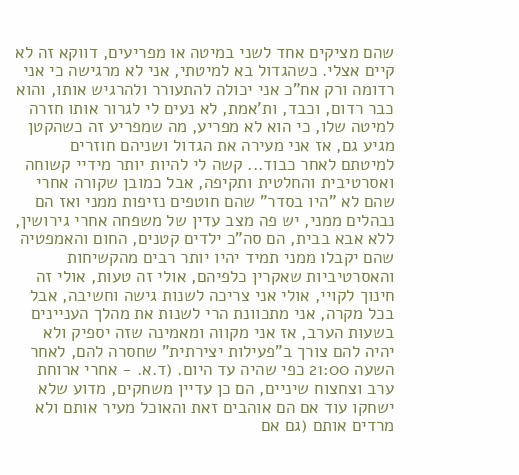שהם מציקים אחד לשני במיטה או מפריעים, דווקא זה לא קיים אצלי. כשהגדול בא למיטתי, אני לא מרגישה כי אני רדומה ורק אח"כ אני יכולה להתעורר ולהרגיש אותו, והוא כבר רדום, וכבד, ות'אמת, לא נעים לי לגרור אותו חזרה למיטה שלו, כי הוא לא מפריע, מה שמפריע זה כשהקטן מגיע גם, אז אני מעירה את הגדול ושניהם חוזרים למיטתם לאחר כבוד... קשה לי להיות יותר מידיי קשוחה ואסרטיבית והחלטית ותקיפה, אבל כמובן שקורה אחרי שהם לא "היו בסדר" שהם חוטפים נזיפות ממני ואז הם נבהלים ממני, יש פה מצב עדין של משפחה אחרי גירושין, ללא אבא בבית, הם סה"כ ילדים קטנים, החום והאמפטיה שהם יקבלו ממני תמיד יהיו יותר רבים מהקשיחות והאסרטיביות שאקרין כלפיהם, אולי זה טעות, אולי זה חינוך לקויי, אולי אני צריכה לשנות גישה וחשיבה, אבל בכל מקרה, אני מתכוונת הרי לשנות את מהלך העניינים בשעות הערב, אז אני מקווה ומאמינה שזה יספיק ולא יהיה להם צורך ב"פעילות יצירתית" שחסרה להם, לאחר השעה 21:00 כפי שהיה עד היום. (ד.א. - אחרי ארוחת ערב וצחצוח שיניים, הם כן עדיין משחקים, מדוע שלא ישחקו עוד אם הם אוהבים זאת והאוכל מעיר אותם ולא מרדים אותם (גם אם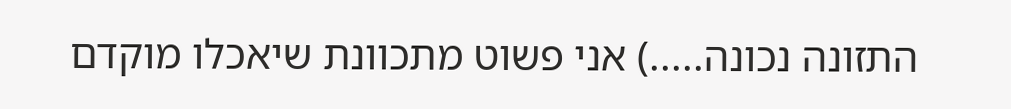התזונה נכונה.....) אני פשוט מתכוונת שיאכלו מוקדם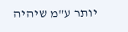יותר ע"מ שיהיה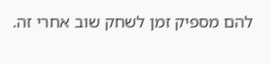להם מספיק זמן לשחק שוב אחרי זה.